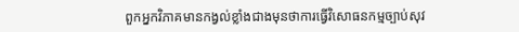ពួកអ្នកវិភាគមានកង្វល់ខ្លាំងជាងមុនថាការធ្វើវិសោធនកម្មច្បាប់សុវ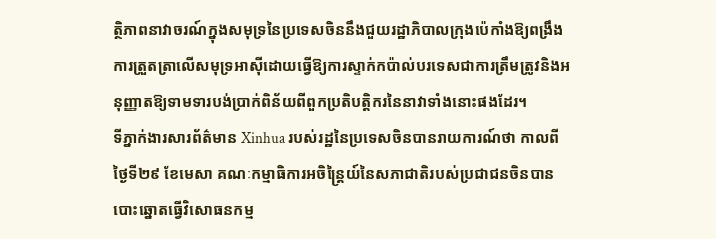ត្ថិភាពនាវាចរណ៍ក្នុងសមុទ្រនៃប្រទេសចិននឹងជួយរដ្ឋាភិបាលក្រុងប៉េកាំងឱ្យពង្រឹងការត្រួតត្រាលើសមុទ្រអាស៊ីដោយធ្វើឱ្យការស្ទាក់កប៉ាល់បរទេសជាការត្រឹមត្រូវនិងអនុញ្ញាតឱ្យទាមទារបង់ប្រាក់ពិន័យពីពួកប្រតិបត្តិករនៃនាវាទាំងនោះផងដែរ។
ទីភ្នាក់ងារសារព័ត៌មាន Xinhua របស់រដ្ឋនៃប្រទេសចិនបានរាយការណ៍ថា កាលពីថ្ងៃទី២៩ ខែមេសា គណៈកម្មាធិការអចិន្ត្រៃយ៍នៃសភាជាតិរបស់ប្រជាជនចិនបានបោះឆ្នោតធ្វើវិសោធនកម្ម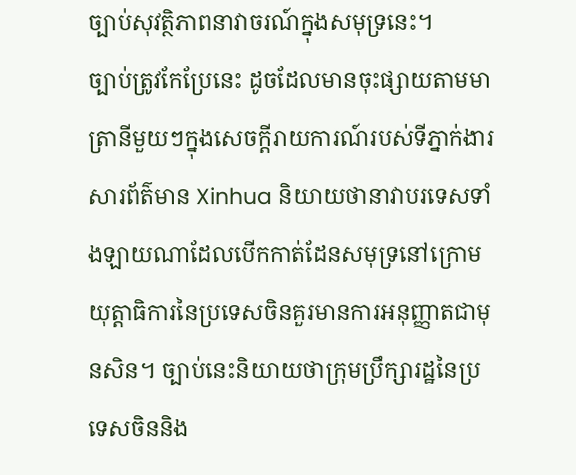ច្បាប់សុវត្ថិភាពនាវាចរណ៍ក្នុងសមុទ្រនេះ។
ច្បាប់ត្រូវកែប្រែនេះ ដូចដែលមានចុះផ្សាយតាមមាត្រានីមួយៗក្នុងសេចក្តីរាយការណ៍របស់ទីភ្នាក់ងារសារព័ត៌មាន Xinhua និយាយថានាវាបរទេសទាំងឡាយណាដែលបើកកាត់ដែនសមុទ្រនៅក្រោមយុត្តាធិការនៃប្រទេសចិនគួរមានការអនុញ្ញាតជាមុនសិន។ ច្បាប់នេះនិយាយថាក្រុមប្រឹក្សារដ្ឋនៃប្រទេសចិននិង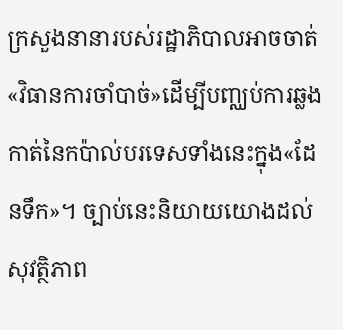ក្រសួងនានារបស់រដ្ឋាភិបាលអាចចាត់«វិធានការចាំបាច់»ដើម្បីបញ្ឈប់ការឆ្លងកាត់នៃកប៉ាល់បរទេសទាំងនេះក្នុង«ដែនទឹក»។ ច្បាប់នេះនិយាយយោងដល់សុវត្ថិភាព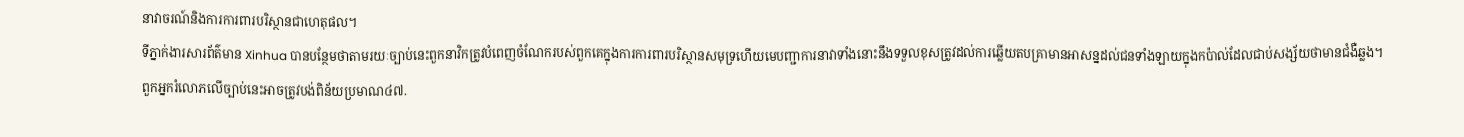នាវាចរណ៍និងការការពារបរិស្ថានជាហេតុផល។
ទីភ្នាក់ងារសារព័ត៌មាន Xinhua បានបន្ថែមថាតាមរយៈច្បាប់នេះពួកនាវិកត្រូវបំពេញចំណែករបស់ពួកគេក្នុងការការពារបរិស្ថានសមុទ្រហើយមេបញ្ជាការនាវាទាំងនោះនឹងទទួលខុសត្រូវដល់ការឆ្លើយតបគ្រាមានអាសន្នដល់ជនទាំងឡាយក្នុងកប៉ាល់ដែលជាប់សង្ស័យថាមានជំងឺឆ្លង។
ពួកអ្នករំលោភលើច្បាប់នេះអាចត្រូវបង់ពិន័យប្រមាណ៤៧.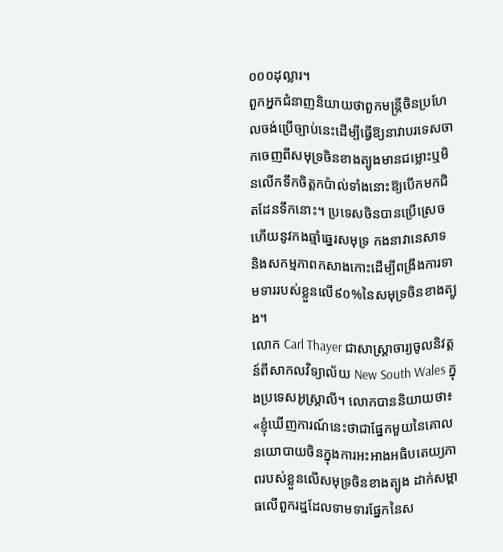០០០ដុល្លារ។
ពួកអ្នកជំនាញនិយាយថាពួកមន្ត្រីចិនប្រហែលចង់ប្រើច្បាប់នេះដើម្បីធ្វើឱ្យនាវាបរទេសចាកចេញពីសមុទ្រចិនខាងត្បូងមានជម្លោះឬមិនលើកទឹកចិត្តកប៉ាល់ទាំងនោះឱ្យបើកមកជិតដែនទឹកនោះ។ ប្រទេសចិនបានប្រើស្រេចហើយនូវកងឆ្មាំឆ្នេរសមុទ្រ កងនាវានេសាទ និងសកម្មភាពកសាងកោះដើម្បីពង្រឹងការទាមទាររបស់ខ្លួនលើ៩០%នៃសមុទ្រចិនខាងត្បូង។
លោក Carl Thayer ជាសាស្ត្រាចារ្យចូលនិវត្តន៍ពីសាកលវិទ្យាល័យ New South Wales ក្នុងប្រទេសអូស្ត្រាលី។ លោកបាននិយាយថា៖ «ខ្ញុំឃើញការណ៍នេះថាជាផ្នែកមួយនៃគោលនយោបាយចិនក្នុងការអះអាងអធិបតេយ្យភាពរបស់ខ្លួនលើសមុទ្រចិនខាងត្បូង ដាក់សម្ពាធលើពួករដ្ឋដែលទាមទារផ្នែកនៃស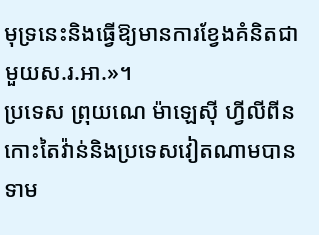មុទ្រនេះនិងធ្វើឱ្យមានការខ្វែងគំនិតជាមួយស.រ.អា.»។
ប្រទេស ព្រុយណេ ម៉ាឡេស៊ី ហ្វីលីពីន កោះតៃវ៉ាន់និងប្រទេសវៀតណាមបានទាម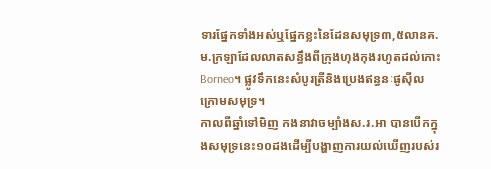ទារផ្នែកទាំងអស់ឬផ្នែកខ្លះនៃដែនសមុទ្រ៣,៥លានគ.ម.ក្រឡាដែលលាតសន្ធឹងពីក្រុងហុងកុងរហូតដល់កោះ Borneo។ ផ្លូវទឹកនេះសំបូរត្រីនិងប្រេងឥន្ធនៈផូស៊ីល ក្រោមសមុទ្រ។
កាលពីឆ្នាំទៅមិញ កងនាវាចម្បាំងស.រ.អា បានបើកក្នុងសមុទ្រនេះ១០ដងដើម្បីបង្ហាញការយល់ឃើញរបស់រ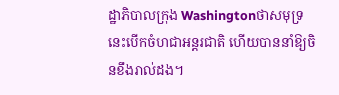ដ្ឋាភិបាលក្រុង Washingtonថាសមុទ្រនេះបើកចំហជាអន្តរជាតិ ហើយបាននាំឱ្យចិនខឹងរាល់ដង។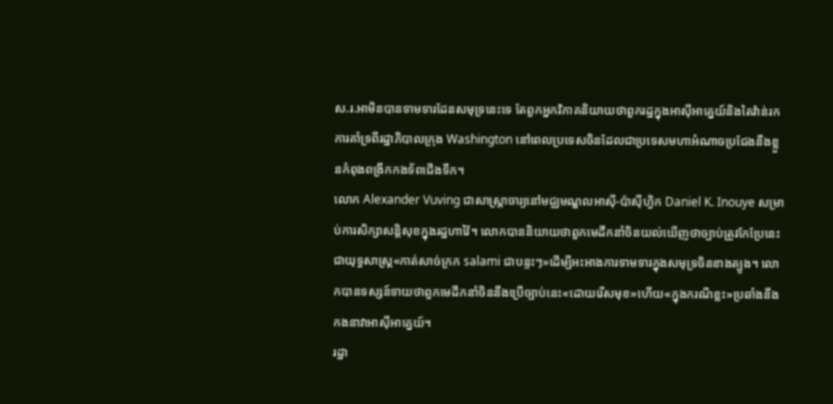ស.រ.អាមិនបានទាមទារដែនសមុទ្រនេះទេ តែពួកអ្នកវិភាគនិយាយថាពួករដ្ឋក្នុងអាស៊ីអាគ្នេយ៍និងតៃវ៉ាន់រកការគាំទ្រពីរដ្ឋាភិបាលក្រុង Washington នៅពេលប្រទេសចិនដែលជាប្រទេសមហាអំណាចប្រជែងនឹងខ្លួនកំពុងពង្រីកកងទ័ពជើងទឹក។
លោក Alexander Vuving ជាសាស្ត្រាចារ្យនៅមជ្ឈមណ្ឌលអាស៊ី-ប៉ាស៊ីហ្វិក Daniel K. Inouye សម្រាប់ការសិក្សាសន្តិសុខក្នុងរដ្ឋហាវ៉ៃ។ លោកបាននិយាយថាពួកមេដឹកនាំចិនយល់ឃើញថាច្បាប់ត្រូវកែប្រែនេះជាយុទ្ធសាស្ត្រ«កាត់សាច់ក្រក salami ជាបន្ទះៗ»ដើម្បីអះអាងការទាមទារក្នុងសមុទ្រចិនខាងត្បូង។ លោកបានទស្សន៍ទាយថាពួកមេដឹកនាំចិននឹងប្រើច្បាប់នេះ«ដោយរើសមុខ»ហើយ«ក្នុងករណីខ្លះ»ប្រឆាំងនឹងកងនាវាអាស៊ីអាគ្នេយ៍។
រដ្ឋា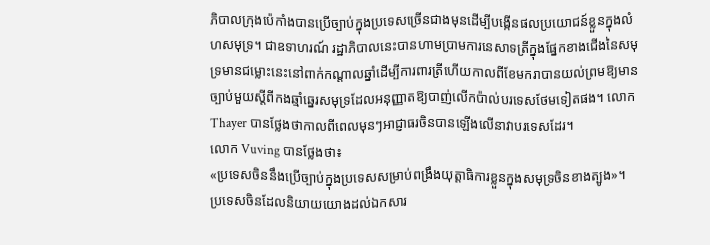ភិបាលក្រុងប៉េកាំងបានប្រើច្បាប់ក្នុងប្រទេសច្រើនជាងមុនដើម្បីបង្កើនផលប្រយោជន៍ខ្លួនក្នុងលំហសមុទ្រ។ ជាឧទាហរណ៍ រដ្ឋាភិបាលនេះបានហាមប្រាមការនេសាទត្រីក្នុងផ្នែកខាងជើងនៃសមុទ្រមានជម្លោះនេះនៅពាក់កណ្តាលឆ្នាំដើម្បីការពារត្រីហើយកាលពីខែមករាបានយល់ព្រមឱ្យមានច្បាប់មួយស្តីពីកងឆ្មាំឆ្នេរសមុទ្រដែលអនុញ្ញាតឱ្យបាញ់លើកប៉ាល់បរទេសថែមទៀតផង។ លោក Thayer បានថ្លែងថាកាលពីពេលមុនៗអាជ្ញាធរចិនបានឡើងលើនាវាបរទេសដែរ។
លោក Vuving បានថ្លែងថា៖
«ប្រទេសចិននឹងប្រើច្បាប់ក្នុងប្រទេសសម្រាប់ពង្រឹងយុត្តាធិការខ្លួនក្នុងសមុទ្រចិនខាងត្បូង»។
ប្រទេសចិនដែលនិយាយយោងដល់ឯកសារ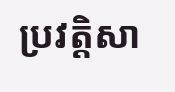ប្រវត្តិសា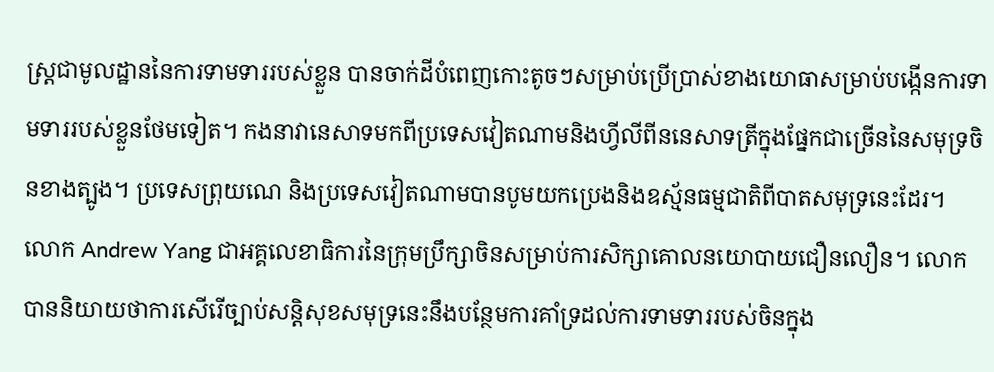ស្ត្រជាមូលដ្ឋាននៃការទាមទាររបស់ខ្លួន បានចាក់ដីបំពេញកោះតូចៗសម្រាប់ប្រើប្រាស់ខាងយោធាសម្រាប់បង្កើនការទាមទាររបស់ខ្លួនថែមទៀត។ កងនាវានេសាទមកពីប្រទេសវៀតណាមនិងហ្វីលីពីននេសាទត្រីក្នុងផ្នែកជាច្រើននៃសមុទ្រចិនខាងត្បូង។ ប្រទេសព្រុយណេ និងប្រទេសវៀតណាមបានបូមយកប្រេងនិងឧស្ម័នធម្មជាតិពីបាតសមុទ្រនេះដែរ។
លោក Andrew Yang ជាអគ្គលេខាធិការនៃក្រុមប្រឹក្សាចិនសម្រាប់ការសិក្សាគោលនយោបាយជឿនលឿន។ លោកបាននិយាយថាការសើរើច្បាប់សន្តិសុខសមុទ្រនេះនឹងបន្ថែមការគាំទ្រដល់ការទាមទាររបស់ចិនក្នុង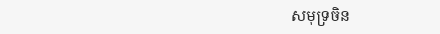សមុទ្រចិន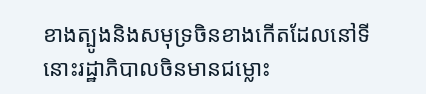ខាងត្បូងនិងសមុទ្រចិនខាងកើតដែលនៅទីនោះរដ្ឋាភិបាលចិនមានជម្លោះ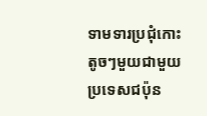ទាមទារប្រជុំកោះតូចៗមួយជាមួយប្រទេសជប៉ុន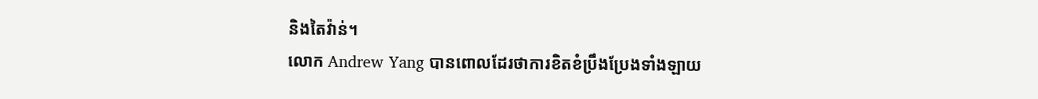និងតៃវ៉ាន់។
លោក Andrew Yang បានពោលដែរថាការខិតខំប្រឹងប្រែងទាំងឡាយ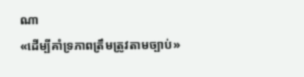ណា
«ដើម្បីគាំទ្រភាពត្រឹមត្រូវតាមច្បាប់»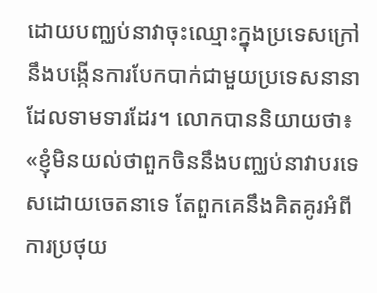ដោយបញ្ឈប់នាវាចុះឈ្មោះក្នុងប្រទេសក្រៅនឹងបង្កើនការបែកបាក់ជាមួយប្រទេសនានាដែលទាមទារដែរ។ លោកបាននិយាយថា៖
«ខ្ញុំមិនយល់ថាពួកចិននឹងបញ្ឈប់នាវាបរទេសដោយចេតនាទេ តែពួកគេនឹងគិតគូរអំពីការប្រថុយ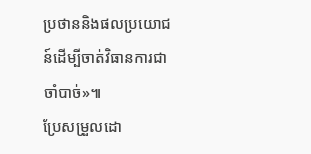ប្រថាននិងផលប្រយោជន៍ដើម្បីចាត់វិធានការជាចាំបាច់»៕
ប្រែសម្រួលដោ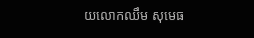យលោកឈឹម សុមេធ